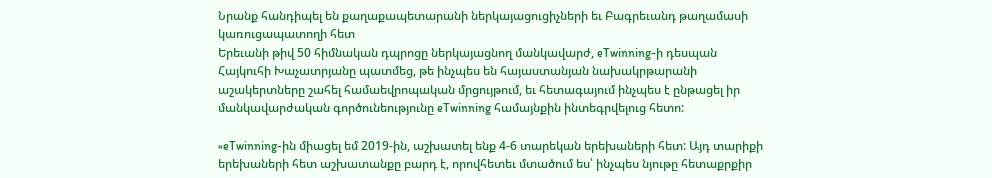Նրանք հանդիպել են քաղաքապետարանի ներկայացուցիչների եւ Բագրեւանդ թաղամասի կառուցապատողի հետ
Երեւանի թիվ 50 հիմնական դպրոցը ներկայացնող մանկավարժ, eTwinning-ի դեսպան Հայկուհի Խաչատրյանը պատմեց, թե ինչպես են հայաստանյան նախակրթարանի աշակերտները շահել համաեվրոպական մրցույթում, եւ հետագայում ինչպես է ընթացել իր մանկավարժական գործունեությունը eTwinning համայնքին ինտեգրվելուց հետո:

«eTwinning-ին միացել եմ 2019-ին, աշխատել ենք 4-6 տարեկան երեխաների հետ: Այդ տարիքի երեխաների հետ աշխատանքը բարդ է, որովհետեւ մտածում ես՝ ինչպես նյութը հետաքրքիր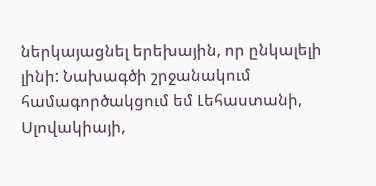ներկայացնել երեխային, որ ընկալելի լինի: Նախագծի շրջանակում համագործակցում եմ Լեհաստանի, Սլովակիայի,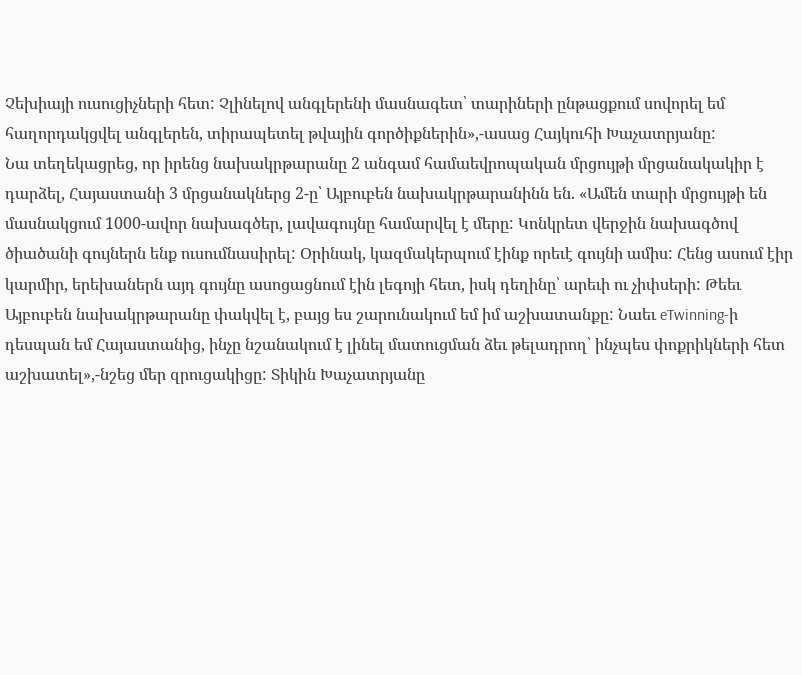Չեխիայի ուսուցիչների հետ: Չլինելով անգլերենի մասնագետ՝ տարիների ընթացքում սովորել եմ հաղորդակցվել անգլերեն, տիրապետել թվային գործիքներին»,-ասաց Հայկուհի Խաչատրյանը:
Նա տեղեկացրեց, որ իրենց նախակրթարանը 2 անգամ համաեվրոպական մրցույթի մրցանակակիր է դարձել, Հայաստանի 3 մրցանակներց 2-ը՝ Այբուբեն նախակրթարանինն են. «Ամեն տարի մրցույթի են մասնակցում 1000-ավոր նախագծեր, լավագույնը համարվել է մերը: Կոնկրետ վերջին նախագծով ծիածանի գույներն ենք ուսումնասիրել: Օրինակ, կազմակերպում էինք որեւէ գույնի ամիս: Հենց ասում էիր կարմիր, երեխաներն այդ գույնը ասոցացնում էին լեգոյի հետ, իսկ դեղինը՝ արեւի ու չիփսերի: Թեեւ Այբուբեն նախակրթարանը փակվել է, բայց ես շարունակում եմ իմ աշխատանքը: Նաեւ eTwinning-ի դեսպան եմ Հայաստանից, ինչը նշանակում է լինել մատուցման ձեւ թելադրող՝ ինչպես փոքրիկների հետ աշխատել»,-նշեց մեր զրուցակիցը: Տիկին Խաչատրյանը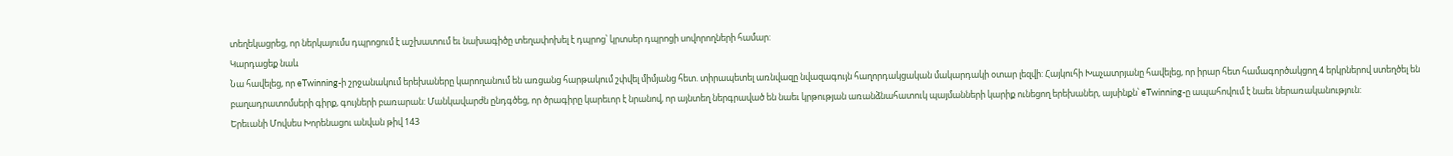տեղեկացրեց, որ ներկայումս դպրոցում է աշխատում եւ նախագիծը տեղափոխել է դպրոց՝ կրտսեր դպրոցի սովորողների համար:
Կարդացեք նաև
Նա հավելեց, որ eTwinning-ի շրջանակում երեխաները կարողանում են առցանց հարթակում շփվել միմյանց հետ. տիրապետել առնվազը նվազագույն հաղորդակցական մակարդակի օտար լեզվի: Հայկուհի Խաչատրյանը հավելեց, որ իրար հետ համագործակցող 4 երկրներով ստեղծել են բաղադրատոմսերի գիրք, գույների բառարան: Մանկավարժն ընդգծեց, որ ծրագիրը կարեւոր է նրանով, որ այնտեղ ներգրաված են նաեւ կրթության առանձնահատուկ պայմանների կարիք ունեցող երեխաներ, այսինքն՝ eTwinning-ը ապահովում է նաեւ ներառականություն:
Երեւանի Մովսես Խորենացու անվան թիվ 143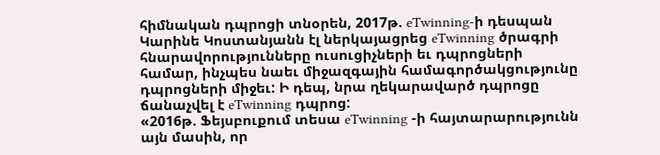հիմնական դպրոցի տնօրեն, 2017թ. eTwinning-ի դեսպան Կարինե Կոստանյանն էլ ներկայացրեց eTwinning ծրագրի հնարավորությունները ուսուցիչների եւ դպրոցների համար, ինչպես նաեւ միջազգային համագործակցությունը դպրոցների միջեւ: Ի դեպ, նրա ղեկարավարծ դպրոցը ճանաչվել է eTwinning դպրոց:
«2016թ. Ֆեյսբուքում տեսա eTwinning -ի հայտարարությունն այն մասին, որ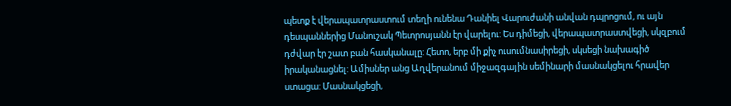պետք է վերապատրաստում տեղի ունենա Դանիել Վարուժանի անվան դպրոցում, ու այն դեսպաններից Մանուշակ Պետրոսյանն էր վարելու: Ես դիմեցի, վերապատրաստվեցի, սկզբում դժվար էր շատ բան հասկանալը: Հետո, երբ մի քիչ ուսումնասիրեցի, սկսեցի նախագիծ իրականացնել: Ամիսներ անց Աղվերանում միջազգային սեմինարի մասնակցելու հրավեր ստացա: Մասնակցեցի,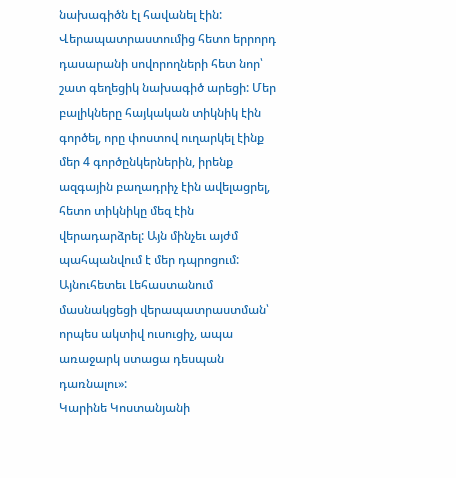նախագիծն էլ հավանել էին: Վերապատրաստումից հետո երրորդ դասարանի սովորողների հետ նոր՝ շատ գեղեցիկ նախագիծ արեցի: Մեր բալիկները հայկական տիկնիկ էին գործել, որը փոստով ուղարկել էինք մեր 4 գործընկերներին, իրենք ազգային բաղադրիչ էին ավելացրել, հետո տիկնիկը մեզ էին վերադարձրել: Այն մինչեւ այժմ պահպանվում է մեր դպրոցում: Այնուհետեւ Լեհաստանում մասնակցեցի վերապատրաստման՝ որպես ակտիվ ուսուցիչ, ապա առաջարկ ստացա դեսպան դառնալու»:
Կարինե Կոստանյանի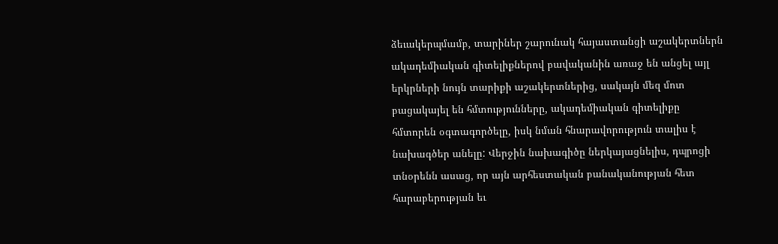ձեւակերպմամբ, տարիներ շարունակ հայաստանցի աշակերտներն ակադեմիական գիտելիքներով բավականին առաջ են անցել այլ երկրների նույն տարիքի աշակերտներից, սակայն մեզ մոտ բացակայել են հմտությունները, ակադեմիական գիտելիքը հմտորեն օգտագործելը, իսկ նման հնարավորություն տալիս է նախագծեր անելը: Վերջին նախագիծը ներկայացնելիս, դպրոցի տնօրենն ասաց, որ այն արհեստական բանականության հետ հարաբերության եւ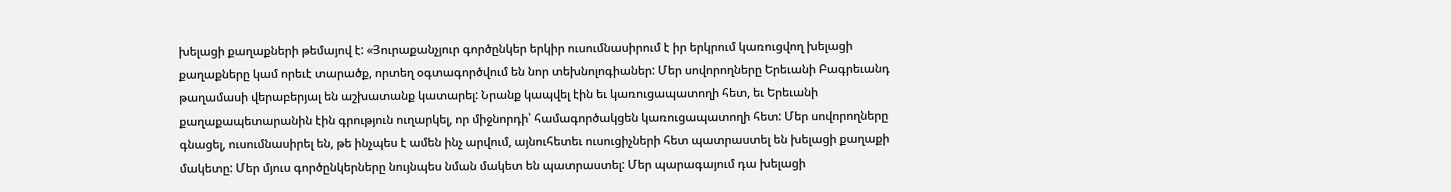խելացի քաղաքների թեմայով է: «Յուրաքանչյուր գործընկեր երկիր ուսումնասիրում է իր երկրում կառուցվող խելացի քաղաքները կամ որեւէ տարածք, որտեղ օգտագործվում են նոր տեխնոլոգիաներ: Մեր սովորողները Երեւանի Բագրեւանդ թաղամասի վերաբերյալ են աշխատանք կատարել: Նրանք կապվել էին եւ կառուցապատողի հետ, եւ Երեւանի քաղաքապետարանին էին գրություն ուղարկել, որ միջնորդի՝ համագործակցեն կառուցապատողի հետ: Մեր սովորողները գնացել, ուսումնասիրել են, թե ինչպես է ամեն ինչ արվում, այնուհետեւ ուսուցիչների հետ պատրաստել են խելացի քաղաքի մակետը: Մեր մյուս գործընկերները նույնպես նման մակետ են պատրաստել: Մեր պարագայում դա խելացի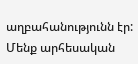աղբահանությունն էր: Մենք արհեսական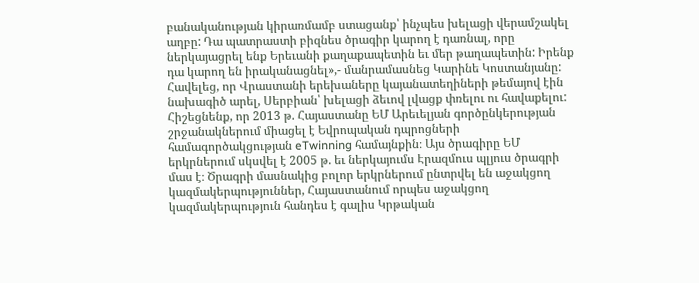բանականության կիրառմամբ ստացանք՝ ինչպես խելացի վերամշակել աղբը: Դա պատրաստի բիզնես ծրագիր կարող է դառնալ, որը ներկայացրել ենք Երեւանի քաղաքապետին եւ մեր թաղապետին: Իրենք դա կարող են իրականացնել»,- մանրամասնեց Կարինե Կոստանյանը: Հավելեց, որ Վրաստանի երեխաները կայանատեղիների թեմայով էին նախագիծ արել, Սերբիան՝ խելացի ձեւով լվացք փռելու ու հավաքելու:
Հիշեցնենք, որ 2013 թ. Հայաստանը ԵՄ Արեւելյան գործընկերության շրջանակներում միացել է Եվրոպական դպրոցների համագործակցության eTwinning համայնքին։ Այս ծրագիրը ԵՄ երկրներում սկսվել է 2005 թ. եւ ներկայումս Էրազմուս պլյուս ծրագրի մաս է։ Ծրագրի մասնակից բոլոր երկրներում ընտրվել են աջակցող կազմակերպություններ, Հայաստանում որպես աջակցող կազմակերպություն հանդես է գալիս Կրթական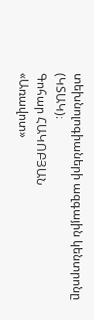տեխնոլոգիաների ազգային կենտրոնը (ԿՏԱԿ)։
Գոհար ՀԱԿՈԲՅԱՆ
«Առավոտ»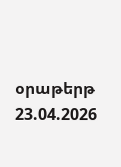օրաթերթ
23.04.2026